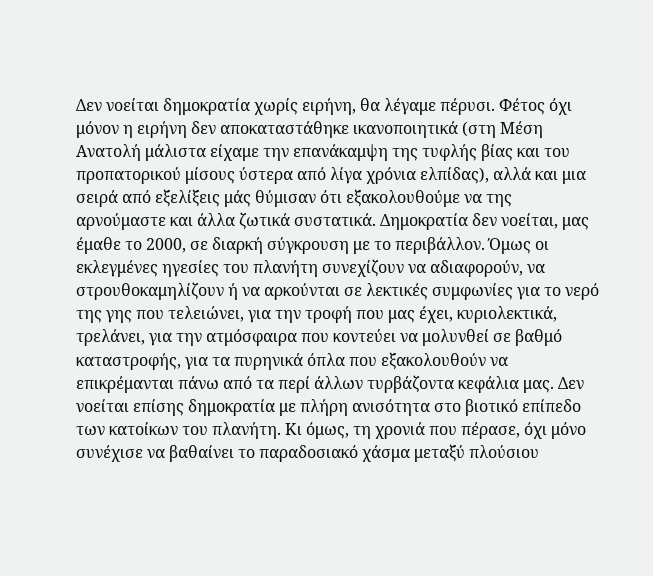Δεν νοείται δημοκρατία χωρίς ειρήνη, θα λέγαμε πέρυσι. Φέτος όχι μόνον η ειρήνη δεν αποκαταστάθηκε ικανοποιητικά (στη Μέση Ανατολή μάλιστα είχαμε την επανάκαμψη της τυφλής βίας και του προπατορικού μίσους ύστερα από λίγα χρόνια ελπίδας), αλλά και μια σειρά από εξελίξεις μάς θύμισαν ότι εξακολουθούμε να της αρνούμαστε και άλλα ζωτικά συστατικά. Δημοκρατία δεν νοείται, μας έμαθε το 2000, σε διαρκή σύγκρουση με το περιβάλλον. Όμως οι εκλεγμένες ηγεσίες του πλανήτη συνεχίζουν να αδιαφορούν, να στρουθοκαμηλίζουν ή να αρκούνται σε λεκτικές συμφωνίες για το νερό της γης που τελειώνει, για την τροφή που μας έχει, κυριολεκτικά, τρελάνει, για την ατμόσφαιρα που κοντεύει να μολυνθεί σε βαθμό καταστροφής, για τα πυρηνικά όπλα που εξακολουθούν να επικρέμανται πάνω από τα περί άλλων τυρβάζοντα κεφάλια μας. Δεν νοείται επίσης δημοκρατία με πλήρη ανισότητα στο βιοτικό επίπεδο των κατοίκων του πλανήτη. Κι όμως, τη χρονιά που πέρασε, όχι μόνο συνέχισε να βαθαίνει το παραδοσιακό χάσμα μεταξύ πλούσιου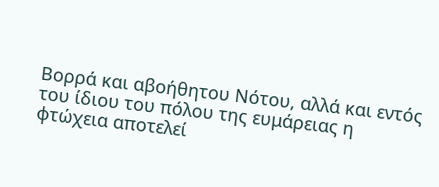Βορρά και αβοήθητου Νότου, αλλά και εντός του ίδιου του πόλου της ευμάρειας η φτώχεια αποτελεί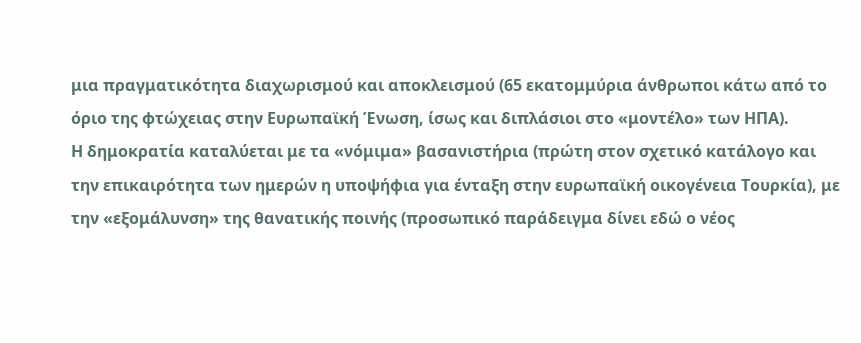μια πραγματικότητα διαχωρισμού και αποκλεισμού (65 εκατομμύρια άνθρωποι κάτω από το όριο της φτώχειας στην Ευρωπαϊκή Ένωση, ίσως και διπλάσιοι στο «μοντέλο» των ΗΠΑ).
Η δημοκρατία καταλύεται με τα «νόμιμα» βασανιστήρια (πρώτη στον σχετικό κατάλογο και την επικαιρότητα των ημερών η υποψήφια για ένταξη στην ευρωπαϊκή οικογένεια Τουρκία), με την «εξομάλυνση» της θανατικής ποινής (προσωπικό παράδειγμα δίνει εδώ ο νέος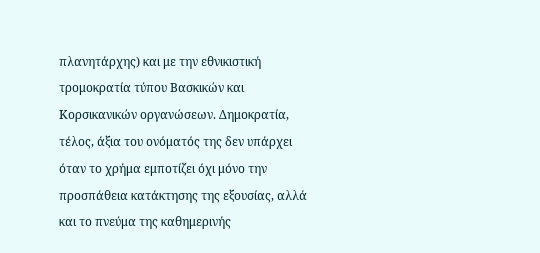πλανητάρχης) και με την εθνικιστική τρομοκρατία τύπου Βασκικών και Κορσικανικών οργανώσεων. Δημοκρατία, τέλος, άξια του ονόματός της δεν υπάρχει όταν το χρήμα εμποτίζει όχι μόνο την προσπάθεια κατάκτησης της εξουσίας, αλλά και το πνεύμα της καθημερινής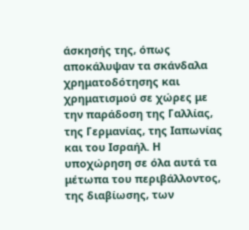άσκησής της, όπως αποκάλυψαν τα σκάνδαλα χρηματοδότησης και χρηματισμού σε χώρες με την παράδοση της Γαλλίας, της Γερμανίας, της Ιαπωνίας και του Ισραήλ. Η υποχώρηση σε όλα αυτά τα μέτωπα του περιβάλλοντος, της διαβίωσης, των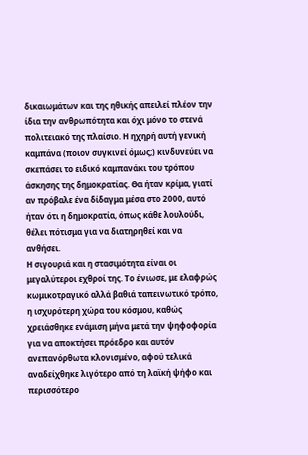δικαιωμάτων και της ηθικής απειλεί πλέον την ίδια την ανθρωπότητα και όχι μόνο το στενά πολιτειακό της πλαίσιο. Η ηχηρή αυτή γενική καμπάνα (ποιον συγκινεί όμως;) κινδυνεύει να σκεπάσει το ειδικό καμπανάκι του τρόπου άσκησης της δημοκρατίας. Θα ήταν κρίμα, γιατί αν πρόβαλε ένα δίδαγμα μέσα στο 2000, αυτό ήταν ότι η δημοκρατία, όπως κάθε λουλούδι, θέλει πότισμα για να διατηρηθεί και να ανθήσει.
Η σιγουριά και η στασιμότητα είναι οι μεγαλύτεροι εχθροί της. Το ένιωσε, με ελαφρώς κωμικοτραγικό αλλά βαθιά ταπεινωτικό τρόπο, η ισχυρότερη χώρα του κόσμου, καθώς χρειάσθηκε ενάμιση μήνα μετά την ψηφοφορία για να αποκτήσει πρόεδρο και αυτόν ανεπανόρθωτα κλονισμένο, αφού τελικά αναδείχθηκε λιγότερο από τη λαϊκή ψήφο και περισσότερο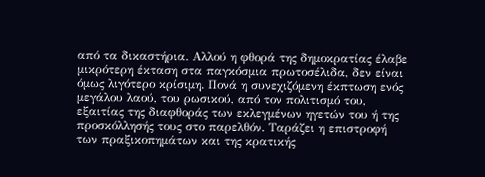από τα δικαστήρια. Αλλού η φθορά της δημοκρατίας έλαβε μικρότερη έκταση στα παγκόσμια πρωτοσέλιδα, δεν είναι όμως λιγότερο κρίσιμη. Πονά η συνεχιζόμενη έκπτωση ενός μεγάλου λαού, του ρωσικού, από τον πολιτισμό του, εξαιτίας της διαφθοράς των εκλεγμένων ηγετών του ή της προσκόλλησής τους στο παρελθόν. Ταράζει η επιστροφή των πραξικοπημάτων και της κρατικής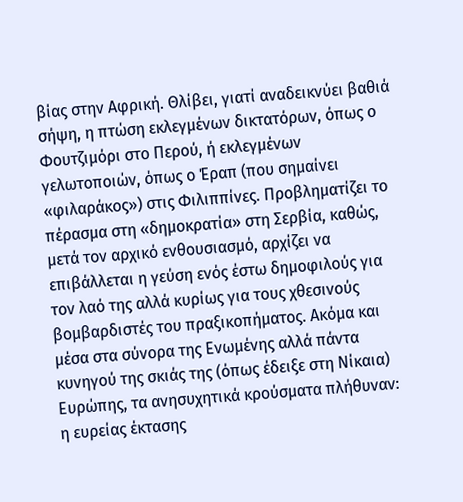βίας στην Αφρική. Θλίβει, γιατί αναδεικνύει βαθιά σήψη, η πτώση εκλεγμένων δικτατόρων, όπως ο Φουτζιμόρι στο Περού, ή εκλεγμένων γελωτοποιών, όπως ο Έραπ (που σημαίνει «φιλαράκος») στις Φιλιππίνες. Προβληματίζει το πέρασμα στη «δημοκρατία» στη Σερβία, καθώς, μετά τον αρχικό ενθουσιασμό, αρχίζει να επιβάλλεται η γεύση ενός έστω δημοφιλούς για τον λαό της αλλά κυρίως για τους χθεσινούς βομβαρδιστές του πραξικοπήματος. Ακόμα και μέσα στα σύνορα της Ενωμένης αλλά πάντα κυνηγού της σκιάς της (όπως έδειξε στη Νίκαια) Ευρώπης, τα ανησυχητικά κρούσματα πλήθυναν: η ευρείας έκτασης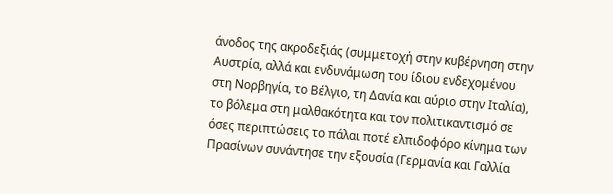άνοδος της ακροδεξιάς (συμμετοχή στην κυβέρνηση στην Αυστρία, αλλά και ενδυνάμωση του ίδιου ενδεχομένου στη Νορβηγία, το Βέλγιο, τη Δανία και αύριο στην Ιταλία), το βόλεμα στη μαλθακότητα και τον πολιτικαντισμό σε όσες περιπτώσεις το πάλαι ποτέ ελπιδοφόρο κίνημα των Πρασίνων συνάντησε την εξουσία (Γερμανία και Γαλλία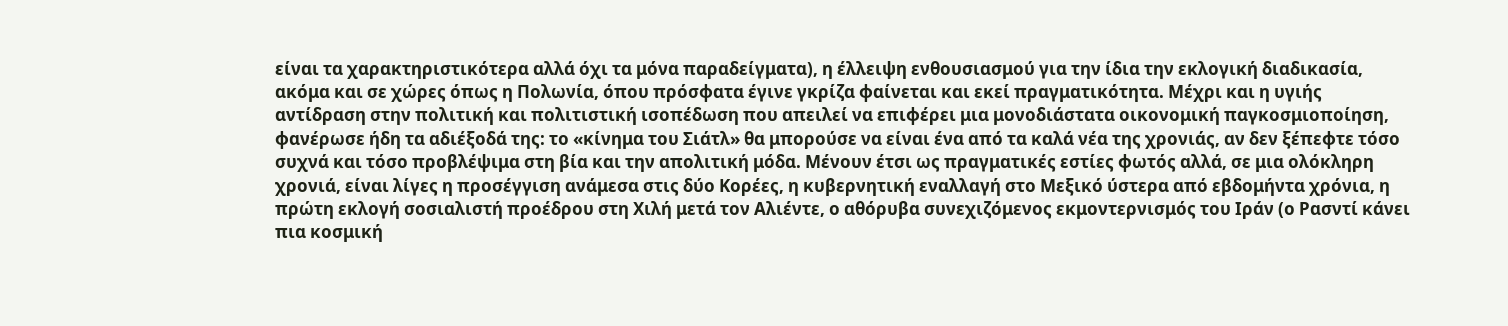είναι τα χαρακτηριστικότερα αλλά όχι τα μόνα παραδείγματα), η έλλειψη ενθουσιασμού για την ίδια την εκλογική διαδικασία, ακόμα και σε χώρες όπως η Πολωνία, όπου πρόσφατα έγινε γκρίζα φαίνεται και εκεί πραγματικότητα. Μέχρι και η υγιής αντίδραση στην πολιτική και πολιτιστική ισοπέδωση που απειλεί να επιφέρει μια μονοδιάστατα οικονομική παγκοσμιοποίηση, φανέρωσε ήδη τα αδιέξοδά της: το «κίνημα του Σιάτλ» θα μπορούσε να είναι ένα από τα καλά νέα της χρονιάς, αν δεν ξέπεφτε τόσο συχνά και τόσο προβλέψιμα στη βία και την απολιτική μόδα. Μένουν έτσι ως πραγματικές εστίες φωτός αλλά, σε μια ολόκληρη χρονιά, είναι λίγες η προσέγγιση ανάμεσα στις δύο Κορέες, η κυβερνητική εναλλαγή στο Μεξικό ύστερα από εβδομήντα χρόνια, η πρώτη εκλογή σοσιαλιστή προέδρου στη Χιλή μετά τον Αλιέντε, ο αθόρυβα συνεχιζόμενος εκμοντερνισμός του Ιράν (ο Ρασντί κάνει πια κοσμική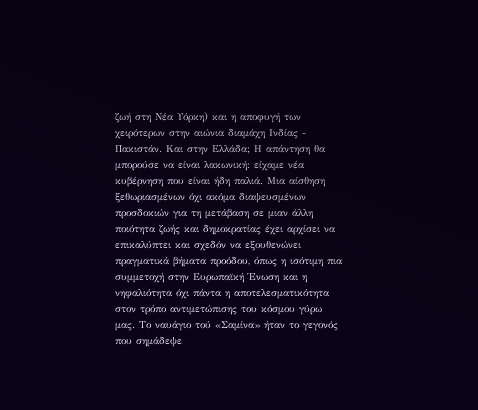ζωή στη Νέα Υόρκη) και η αποφυγή των χειρότερων στην αιώνια διαμάχη Ινδίας - Πακιστάν. Και στην Ελλάδα; Η απάντηση θα μπορούσε να είναι λακωνική: είχαμε νέα κυβέρνηση που είναι ήδη παλιά. Μια αίσθηση ξεθωριασμένων όχι ακόμα διαψευσμένων προσδοκιών για τη μετάβαση σε μιαν άλλη ποιότητα ζωής και δημοκρατίας έχει αρχίσει να επικαλύπτει και σχεδόν να εξουθενώνει πραγματικά βήματα προόδου, όπως η ισότιμη πια συμμετοχή στην Ευρωπαϊκή Ένωση και η νηφαλιότητα όχι πάντα η αποτελεσματικότητα στον τρόπο αντιμετώπισης του κόσμου γύρω μας. Το ναυάγιο τού «Σαμίνα» ήταν το γεγονός που σημάδεψε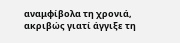αναμφίβολα τη χρονιά, ακριβώς γιατί άγγιξε τη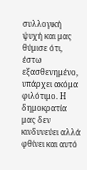συλλογική ψυχή και μας θύμισε ότι, έστω εξασθενημένο, υπάρχει ακόμα φιλότιμο. Η δημοκρατία μας δεν κινδυνεύει αλλά φθίνει και αυτό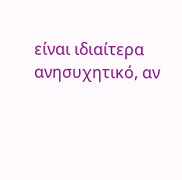είναι ιδιαίτερα ανησυχητικό, αν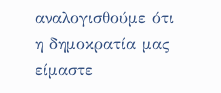αναλογισθούμε ότι η δημοκρατία μας είμαστε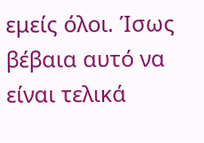εμείς όλοι. Ίσως βέβαια αυτό να είναι τελικά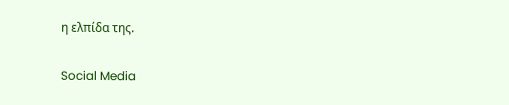η ελπίδα της.

Social Media